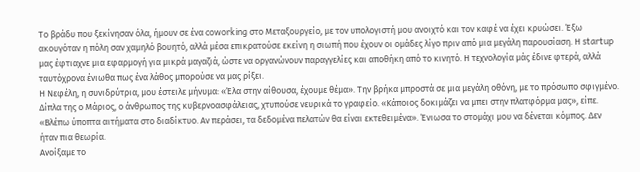Το βράδυ που ξεκίνησαν όλα, ήμουν σε ένα coworking στο Μεταξουργείο, με τον υπολογιστή μου ανοιχτό και τον καφέ να έχει κρυώσει. Έξω ακουγόταν η πόλη σαν χαμηλό βουητό, αλλά μέσα επικρατούσε εκείνη η σιωπή που έχουν οι ομάδες λίγο πριν από μια μεγάλη παρουσίαση. Η startup μας έφτιαχνε μια εφαρμογή για μικρά μαγαζιά, ώστε να οργανώνουν παραγγελίες και αποθήκη από το κινητό. Η τεχνολογία μάς έδινε φτερά, αλλά ταυτόχρονα ένιωθα πως ένα λάθος μπορούσε να μας ρίξει.
Η Νεφέλη, η συνιδρύτρια, μου έστειλε μήνυμα: «Έλα στην αίθουσα, έχουμε θέμα». Την βρήκα μπροστά σε μια μεγάλη οθόνη, με το πρόσωπο σφιγμένο. Δίπλα της ο Μάριος, ο άνθρωπος της κυβερνοασφάλειας, χτυπούσε νευρικά το γραφείο. «Κάποιος δοκιμάζει να μπει στην πλατφόρμα μας», είπε. «Βλέπω ύποπτα αιτήματα στο διαδίκτυο. Αν περάσει, τα δεδομένα πελατών θα είναι εκτεθειμένα». Ένιωσα το στομάχι μου να δένεται κόμπος. Δεν ήταν πια θεωρία.
Ανοίξαμε το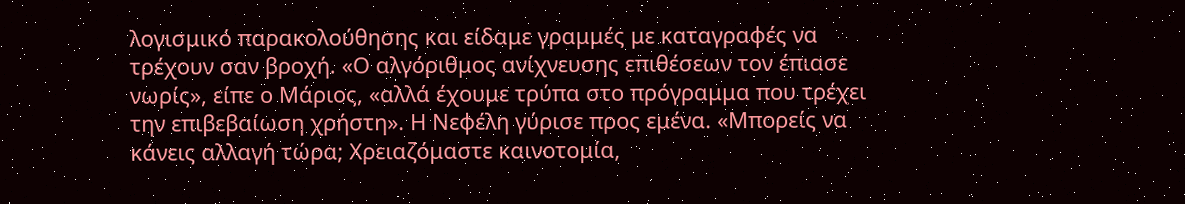λογισμικό παρακολούθησης και είδαμε γραμμές με καταγραφές να τρέχουν σαν βροχή. «Ο αλγόριθμος ανίχνευσης επιθέσεων τον έπιασε νωρίς», είπε ο Μάριος, «αλλά έχουμε τρύπα στο πρόγραμμα που τρέχει την επιβεβαίωση χρήστη». Η Νεφέλη γύρισε προς εμένα. «Μπορείς να κάνεις αλλαγή τώρα; Χρειαζόμαστε καινοτομία,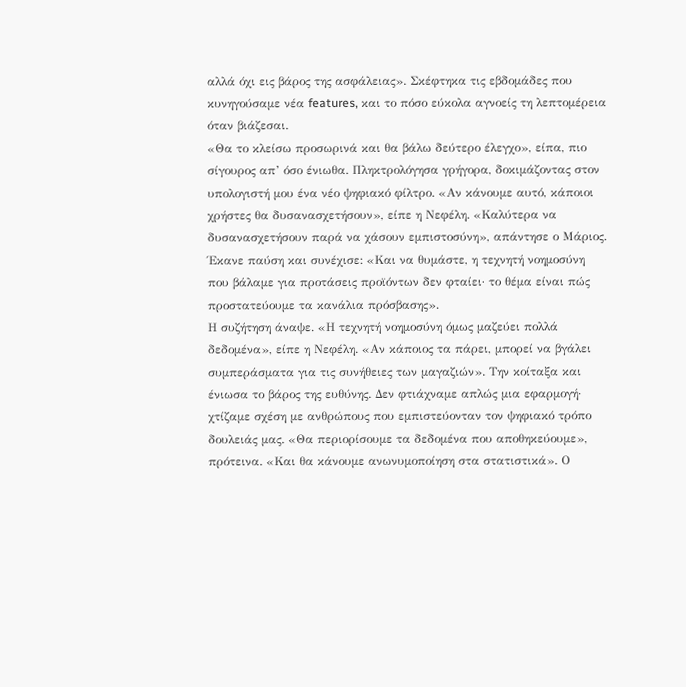αλλά όχι εις βάρος της ασφάλειας». Σκέφτηκα τις εβδομάδες που κυνηγούσαμε νέα features, και το πόσο εύκολα αγνοείς τη λεπτομέρεια όταν βιάζεσαι.
«Θα το κλείσω προσωρινά και θα βάλω δεύτερο έλεγχο», είπα, πιο σίγουρος απ’ όσο ένιωθα. Πληκτρολόγησα γρήγορα, δοκιμάζοντας στον υπολογιστή μου ένα νέο ψηφιακό φίλτρο. «Αν κάνουμε αυτό, κάποιοι χρήστες θα δυσανασχετήσουν», είπε η Νεφέλη. «Καλύτερα να δυσανασχετήσουν παρά να χάσουν εμπιστοσύνη», απάντησε ο Μάριος. Έκανε παύση και συνέχισε: «Και να θυμάστε, η τεχνητή νοημοσύνη που βάλαμε για προτάσεις προϊόντων δεν φταίει· το θέμα είναι πώς προστατεύουμε τα κανάλια πρόσβασης».
Η συζήτηση άναψε. «Η τεχνητή νοημοσύνη όμως μαζεύει πολλά δεδομένα», είπε η Νεφέλη. «Αν κάποιος τα πάρει, μπορεί να βγάλει συμπεράσματα για τις συνήθειες των μαγαζιών». Την κοίταξα και ένιωσα το βάρος της ευθύνης. Δεν φτιάχναμε απλώς μια εφαρμογή· χτίζαμε σχέση με ανθρώπους που εμπιστεύονταν τον ψηφιακό τρόπο δουλειάς μας. «Θα περιορίσουμε τα δεδομένα που αποθηκεύουμε», πρότεινα. «Και θα κάνουμε ανωνυμοποίηση στα στατιστικά». Ο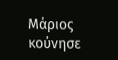Μάριος κούνησε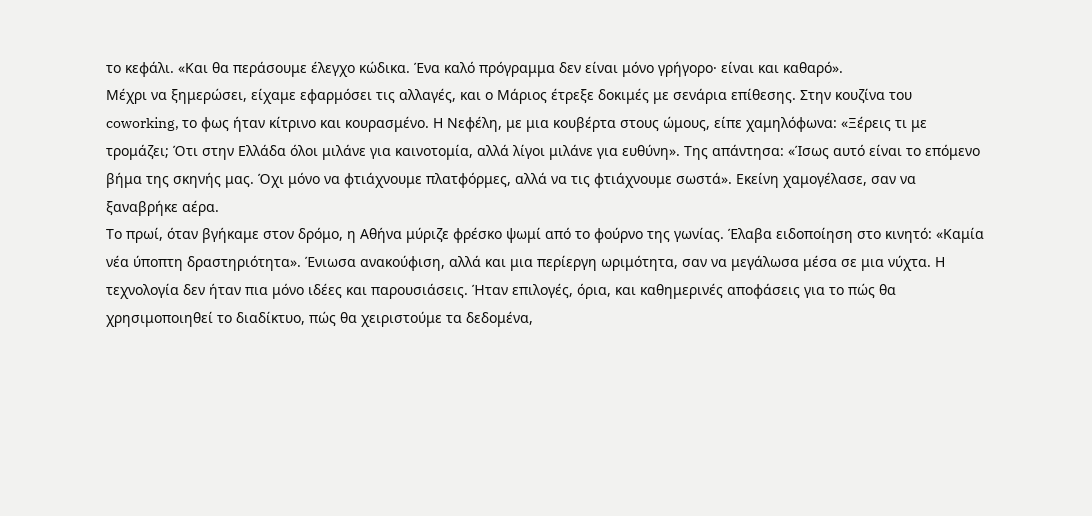το κεφάλι. «Και θα περάσουμε έλεγχο κώδικα. Ένα καλό πρόγραμμα δεν είναι μόνο γρήγορο· είναι και καθαρό».
Μέχρι να ξημερώσει, είχαμε εφαρμόσει τις αλλαγές, και ο Μάριος έτρεξε δοκιμές με σενάρια επίθεσης. Στην κουζίνα του coworking, το φως ήταν κίτρινο και κουρασμένο. Η Νεφέλη, με μια κουβέρτα στους ώμους, είπε χαμηλόφωνα: «Ξέρεις τι με τρομάζει; Ότι στην Ελλάδα όλοι μιλάνε για καινοτομία, αλλά λίγοι μιλάνε για ευθύνη». Της απάντησα: «Ίσως αυτό είναι το επόμενο βήμα της σκηνής μας. Όχι μόνο να φτιάχνουμε πλατφόρμες, αλλά να τις φτιάχνουμε σωστά». Εκείνη χαμογέλασε, σαν να ξαναβρήκε αέρα.
Το πρωί, όταν βγήκαμε στον δρόμο, η Αθήνα μύριζε φρέσκο ψωμί από το φούρνο της γωνίας. Έλαβα ειδοποίηση στο κινητό: «Καμία νέα ύποπτη δραστηριότητα». Ένιωσα ανακούφιση, αλλά και μια περίεργη ωριμότητα, σαν να μεγάλωσα μέσα σε μια νύχτα. Η τεχνολογία δεν ήταν πια μόνο ιδέες και παρουσιάσεις. Ήταν επιλογές, όρια, και καθημερινές αποφάσεις για το πώς θα χρησιμοποιηθεί το διαδίκτυο, πώς θα χειριστούμε τα δεδομένα,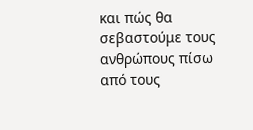και πώς θα σεβαστούμε τους ανθρώπους πίσω από τους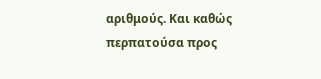αριθμούς. Και καθώς περπατούσα προς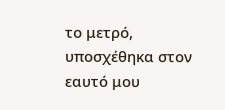το μετρό, υποσχέθηκα στον εαυτό μου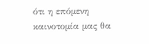ότι η επόμενη καινοτομία μας θα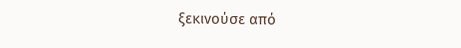ξεκινούσε από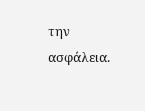την ασφάλεια.